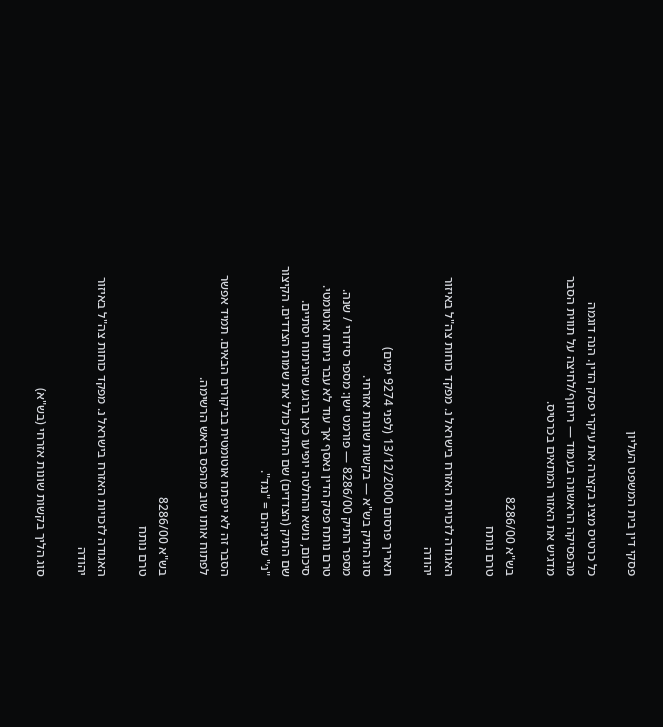פסקי דין בית המשפט העליון

כל כרטיס מציג בקצרה את עיקרי פסק הדין. הנה דוגמה מהפסיקה הראשונה בעמוד — ריחוף/לחיצה על תווית הסבר מדגיש את האזור המתאים בכרטיס.

בש"א 8286/00
טרם נותח

האגודה לזכויות האזרח בישראל נ. מפקד כוחות צה"ל באיזור יהודה

תאריך פרסום 13/12/2000 (לפני 9274 ימים)
סוג התיק בש"א — בקשות שונות אזרחי.
מספר התיק 8286/00 — פורמט ישן: מספר סידורי / שנה.
טרם נותח פסק הדין נאסף אך עוד לא עבר ניתוח אוטומטי. סיכום, נושא והחלטה יופיעו כאן ברגע שהניתוח יסתיים.
שם התיק (הצדדים) שם התיק כולל את שמות הצדדים. הקיצור "נ׳" שביניהם = "נגד".

הסבר זה לא ייפתח אוטומטית בביקורים הבאים. תמיד אפשר לפתוח אותו שוב מהפס בראש הרשימה.

בש"א 8286/00
טרם נותח

האגודה לזכויות האזרח בישראל נ. מפקד כוחות צה"ל באיזור יהודה

סוג הליך בקשות שונות אזרחי (בש"א)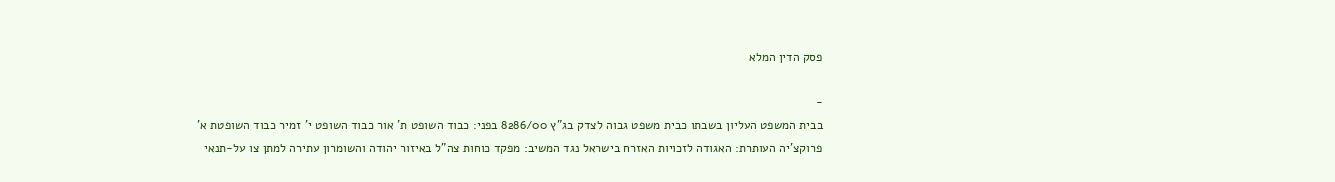פסק הדין המלא

-
בבית המשפט העליון בשבתו כבית משפט גבוה לצדק בג"ץ 8286/00 בפני: כבוד השופט ת' אור כבוד השופט י' זמיר כבוד השופטת א' פרוקצ'יה העותרת: האגודה לזכויות האזרח בישראל נגד המשיב: מפקד כוחות צה"ל באיזור יהודה והשומרון עתירה למתן צו על-תנאי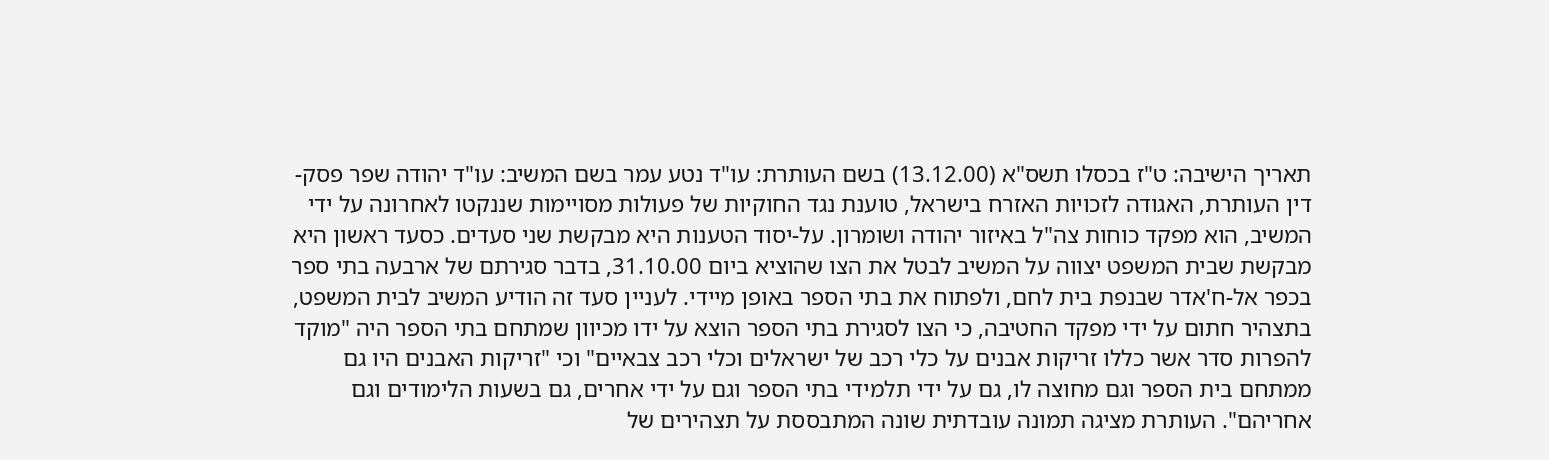תאריך הישיבה: ט"ז בכסלו תשס"א (13.12.00) בשם העותרת: עו"ד נטע עמר בשם המשיב: עו"ד יהודה שפר פסק-דין העותרת, האגודה לזכויות האזרח בישראל, טוענת נגד החוקיות של פעולות מסויימות שננקטו לאחרונה על ידי המשיב, הוא מפקד כוחות צה"ל באיזור יהודה ושומרון. על-יסוד הטענות היא מבקשת שני סעדים. כסעד ראשון היא מבקשת שבית המשפט יצווה על המשיב לבטל את הצו שהוציא ביום 31.10.00, בדבר סגירתם של ארבעה בתי ספר בכפר אל-ח'אדר שבנפת בית לחם, ולפתוח את בתי הספר באופן מיידי. לעניין סעד זה הודיע המשיב לבית המשפט, בתצהיר חתום על ידי מפקד החטיבה, כי הצו לסגירת בתי הספר הוצא על ידו מכיוון שמתחם בתי הספר היה "מוקד להפרות סדר אשר כללו זריקות אבנים על כלי רכב של ישראלים וכלי רכב צבאיים" וכי "זריקות האבנים היו גם ממתחם בית הספר וגם מחוצה לו, גם על ידי תלמידי בתי הספר וגם על ידי אחרים, גם בשעות הלימודים וגם אחריהם". העותרת מציגה תמונה עובדתית שונה המתבססת על תצהירים של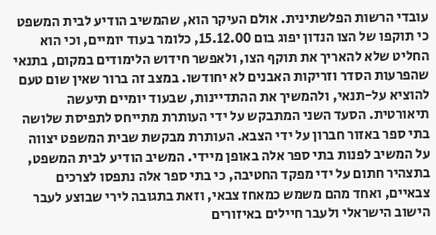עובדי הרשות הפלשתינית. אולם העיקר הוא, שהמשיב הודיע לבית המשפט כי תוקפו של הצו הנדון יפוג בום 15.12.00, כלומר בעוד יומיים, וכי הוא החליט שלא להאריך את תוקף הצו, ולאפשר חידוש הלימודים במקום, בתנאי שהפרעות הסדר וזריקות האבנים לא יחודשו. במצב זה ברור שאין שום טעם להוציא על-תנאי, ולהמשיך את ההתדיינות, שבעוד יומיים תיעשה תיאורטית. הסעד השני המתבקש על ידי העותרת מתייחס לתפיסת שלושה בתי ספר באזור חברון על ידי הצבא. העותרת מבקשת שבית המשפט יצווה על המשיב לפנות בתי ספר אלה באופן מיידי. המשיב הודיע לבית המשפט, בתצהיר חתום על ידי מפקד החטיבה, כי בתי ספר אלה נתפסו לצרכים צבאיים, ואחד מהם משמש כמאחז צבאי, וזאת בתגובה לירי שבוצע לעבר הישוב הישראלי ולעבר חיילים באיזורים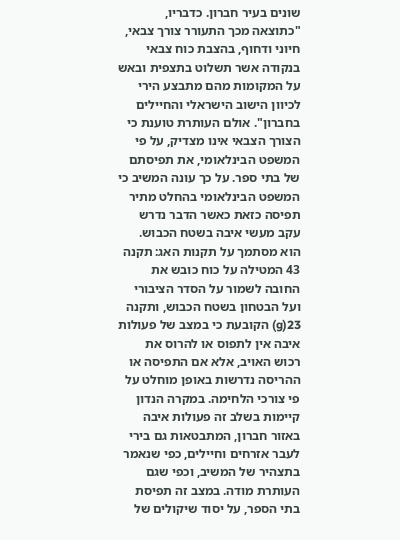שונים בעיר חברון. כדבריו, "כתוצאה מכך התעורר צורך צבאי, חיוני ודחוף, בהצבת כוח צבאי בנקודה אשר תשלוט בתצפית ובאש על המקומות מהם מתבצע הירי לכיוון הישוב הישראלי והחיילים בחברון". אולם העותרת טוענת כי הצורך הצבאי אינו מצדיק, על פי המשפט הבינלאומי, את תפיסתם של בתי ספר. על כך עונה המשיב כי המשפט הבינלאומי בהחלט מתיר תפיסה כזאת כאשר הדבר נדרש עקב מעשי איבה בשטח הכבוש. הוא מסתמך על תקנות האג: תקנה 43 המטילה על כוח כובש את החובה לשמור על הסדר הציבורי ועל הבטחון בשטח הכבוש, ותקנה 23(g) הקובעת כי במצב של פעולות איבה אין לתפוס או להרוס את רכוש האויב, אלא אם התפיסה או ההריסה נדרשות באופן מוחלט על פי צורכי הלחימה. במקרה הנדון קיימות בשלב זה פעולות איבה באזור חברון, המתבטאות גם בירי לעבר אזרחים וחיילים, כפי שנאמר בתצהיר של המשיב, וכפי שגם העותרת מודה. במצב זה תפיסת בתי הספר, על יסוד שיקולים של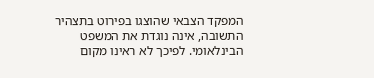המפקד הצבאי שהוצגו בפירוט בתצהיר התשובה, אינה נוגדת את המשפט הבינלאומי. לפיכך לא ראינו מקום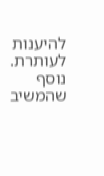להיענות לעותרת. נוסף שהמשיב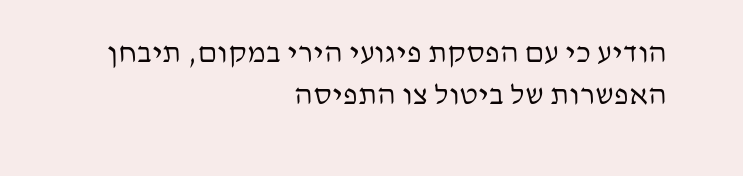הודיע כי עם הפסקת פיגועי הירי במקום, תיבחן האפשרות של ביטול צו התפיסה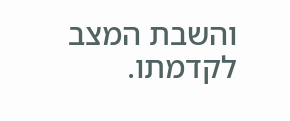והשבת המצב לקדמתו.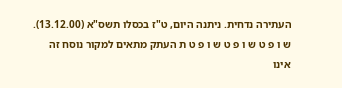העתירה נדחית. ניתנה היום, ט"ז בכסלו תשס"א (13.12.00). ש ו פ ט ש ו פ ט ש ו פ ט ת העתק מתאים למקור נוסח זה אינו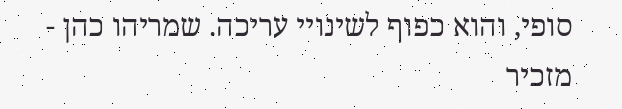סופי, והוא כפוף לשינויי עריכה. שמריהו כהן - מזכיר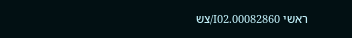ראשי 00082860.I02/צש